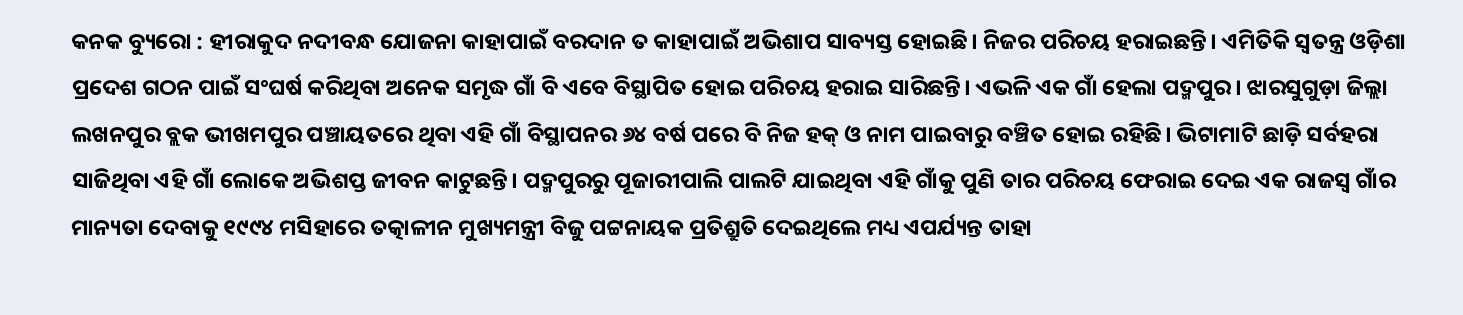କନକ ବ୍ୟୁରୋ : ହୀରାକୁଦ ନଦୀବନ୍ଧ ଯୋଜନା କାହାପାଇଁ ବରଦାନ ତ କାହାପାଇଁ ଅଭିଶାପ ସାବ୍ୟସ୍ତ ହୋଇଛି। ନିଜର ପରିଚୟ ହରାଇଛନ୍ତି। ଏମିତିକି ସ୍ବତନ୍ତ୍ର ଓଡ଼ିଶା ପ୍ରଦେଶ ଗଠନ ପାଇଁ ସଂଘର୍ଷ କରିଥିବା ଅନେକ ସମୃଦ୍ଧ ଗାଁ ବି ଏବେ ବିସ୍ଥାପିତ ହୋଇ ପରିଚୟ ହରାଇ ସାରିଛନ୍ତି। ଏଭଳି ଏକ ଗାଁ ହେଲା ପଦ୍ମପୁର। ଝାରସୁଗୁଡ଼ା ଜିଲ୍ଲା ଲଖନପୁର ବ୍ଲକ ଭୀଖମପୁର ପଞ୍ଚାୟତରେ ଥିବା ଏହି ଗାଁ ବିସ୍ଥାପନର ୬୪ ବର୍ଷ ପରେ ବି ନିଜ ହକ୍ ଓ ନାମ ପାଇବାରୁ ବଞ୍ଚିତ ହୋଇ ରହିଛି। ଭିଟାମାଟି ଛାଡ଼ି ସର୍ବହରା ସାଜିଥିବା ଏହି ଗାଁ ଲୋକେ ଅଭିଶପ୍ତ ଜୀବନ କାଟୁଛନ୍ତି। ପଦ୍ମପୁରରୁ ପୂଜାରୀପାଲି ପାଲଟି ଯାଇଥିବା ଏହି ଗାଁକୁ ପୁଣି ତାର ପରିଚୟ ଫେରାଇ ଦେଇ ଏକ ରାଜସ୍ବ ଗାଁର ମାନ୍ୟତା ଦେବାକୁ ୧୯୯୪ ମସିହାରେ ତତ୍କାଳୀନ ମୁଖ୍ୟମନ୍ତ୍ରୀ ବିଜୁ ପଟ୍ଟନାୟକ ପ୍ରତିଶ୍ରୁତି ଦେଇଥିଲେ ମଧ୍ୟ ଏପର୍ଯ୍ୟନ୍ତ ତାହା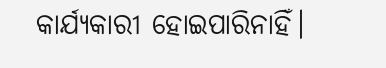କାର୍ଯ୍ୟକାରୀ ହୋଇପାରିନାହିଁ।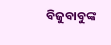ବିଜୁବାବୁଙ୍କ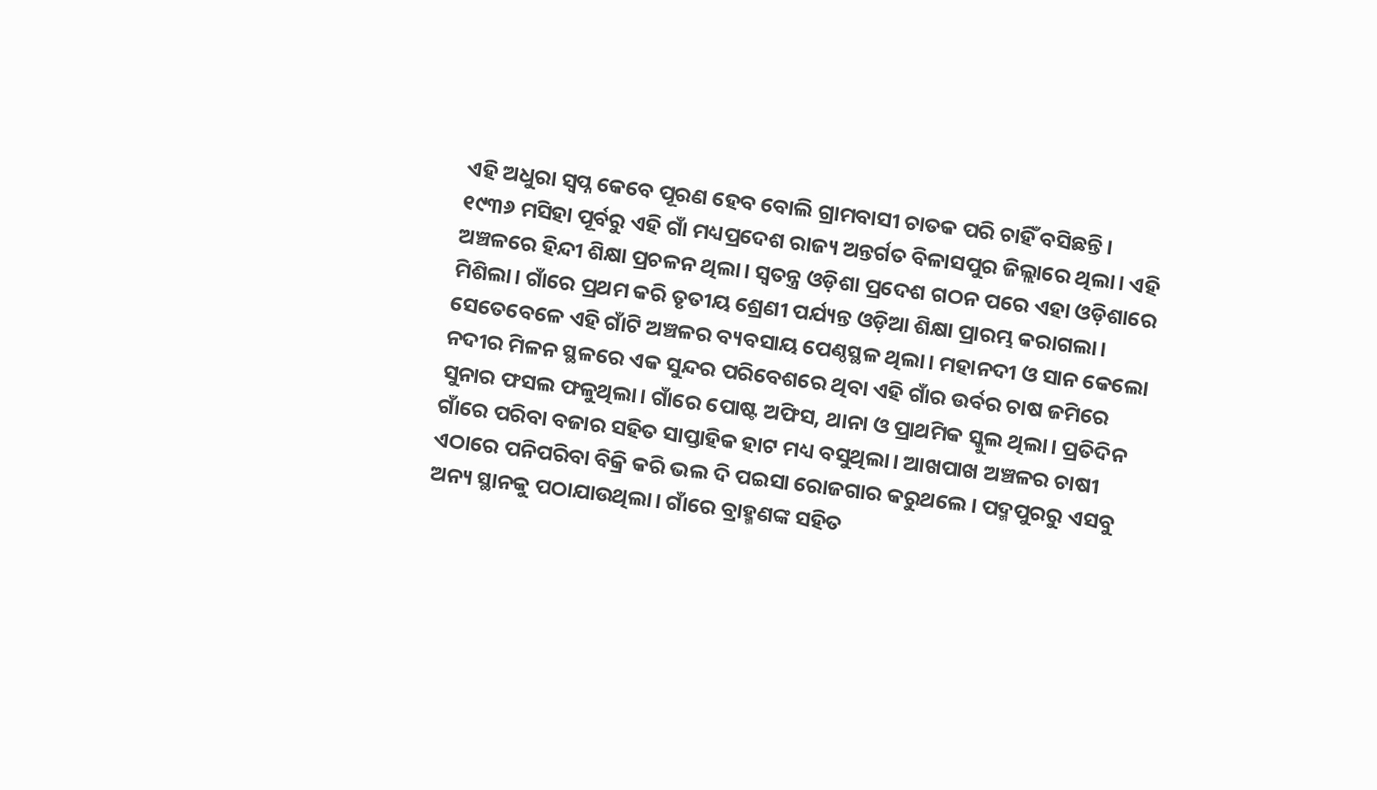ଏହି ଅଧୁରା ସ୍ବପ୍ନ କେବେ ପୂରଣ ହେବ ବୋଲି ଗ୍ରାମବାସୀ ଚାତକ ପରି ଚାହିଁ ବସିଛନ୍ତି।
୧୯୩୬ ମସିହା ପୂର୍ବରୁ ଏହି ଗାଁ ମଧ୍ୟପ୍ରଦେଶ ରାଜ୍ୟ ଅନ୍ତର୍ଗତ ବିଳାସପୁର ଜିଲ୍ଲାରେ ଥିଲା। ଏହି ଅଞ୍ଚଳରେ ହିନ୍ଦୀ ଶିକ୍ଷା ପ୍ରଚଳନ ଥିଲା। ସ୍ୱତନ୍ତ୍ର ଓଡ଼ିଶା ପ୍ରଦେଶ ଗଠନ ପରେ ଏହା ଓଡ଼ିଶାରେ ମିଶିଲା। ଗାଁରେ ପ୍ରଥମ କରି ତୃତୀୟ ଶ୍ରେଣୀ ପର୍ଯ୍ୟନ୍ତ ଓଡ଼ିଆ ଶିକ୍ଷା ପ୍ରାରମ୍ଭ କରାଗଲା। ସେତେବେଳେ ଏହି ଗାଁଟି ଅଞ୍ଚଳର ବ୍ୟବସାୟ ପେଣ୍ଠସ୍ଥଳ ଥିଲା। ମହାନଦୀ ଓ ସାନ କେଲୋ ନଦୀର ମିଳନ ସ୍ଥଳରେ ଏକ ସୁନ୍ଦର ପରିବେଶରେ ଥିବା ଏହି ଗାଁର ଉର୍ବର ଚାଷ ଜମିରେ ସୁନାର ଫସଲ ଫଳୁଥିଲା। ଗାଁରେ ପୋଷ୍ଟ ଅଫିସ, ଥାନା ଓ ପ୍ରାଥମିକ ସ୍କୁଲ ଥିଲା। ପ୍ରତିଦିନ ଗାଁରେ ପରିବା ବଜାର ସହିତ ସାପ୍ତାହିକ ହାଟ ମଧ୍ୟ ବସୁଥିଲା। ଆଖପାଖ ଅଞ୍ଚଳର ଚାଷୀ ଏଠାରେ ପନିପରିବା ବିକ୍ରି କରି ଭଲ ଦି ପଇସା ରୋଜଗାର କରୁଥଲେ। ପଦ୍ମପୁରରୁ ଏସବୁ ଅନ୍ୟ ସ୍ଥାନକୁ ପଠାଯାଉଥିଲା। ଗାଁରେ ବ୍ରାହ୍ମଣଙ୍କ ସହିତ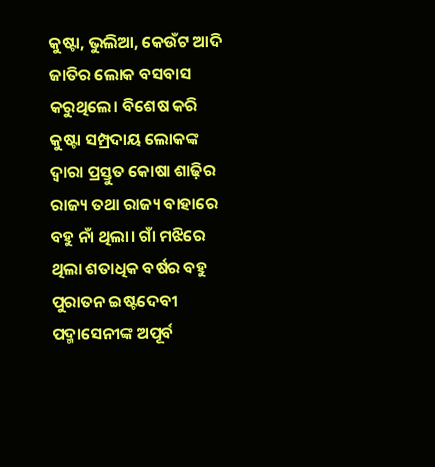କୁଷ୍ଟା, ଭୁଲିଆ, କେଉଁଟ ଆଦି ଜାତିର ଲୋକ ବସବାସ କରୁଥିଲେ। ବିଶେଷ କରି କୁଷ୍ଟା ସମ୍ପ୍ରଦାୟ ଲୋକଙ୍କ ଦ୍ୱାରା ପ୍ରସ୍ତୁତ କୋଷା ଶାଢ଼ିର ରାଜ୍ୟ ତଥା ରାଜ୍ୟ ବାହାରେ ବହୁ ନାଁ ଥିଲା। ଗାଁ ମଝିରେ ଥିଲା ଶତାଧିକ ବର୍ଷର ବହୁ ପୁରାତନ ଇଷ୍ଟଦେବୀ ପଦ୍ମାସେନୀଙ୍କ ଅପୂର୍ବ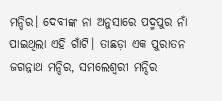ମନ୍ଦିର। ଦେବୀଙ୍କ ନା ଅନୁସାରେ ପଦ୍ମପୁର ନାଁ ପାଇଥିଲା ଏହି ଗାଁଟି। ତାଛଡ଼ା ଏକ ପୁରାତନ ଜଗନ୍ନାଥ ମନ୍ଦିର, ସମଲେଶ୍ବରୀ ମନ୍ଦିର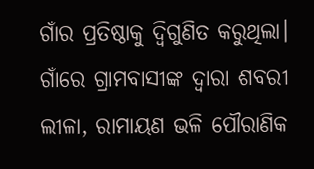ଗାଁର ପ୍ରତିଷ୍ଠାକୁ ଦ୍ୱିଗୁଣିତ କରୁଥିଲା। ଗାଁରେ ଗ୍ରାମବାସୀଙ୍କ ଦ୍ୱାରା ଶବରୀ ଲୀଳା, ରାମାୟଣ ଭଳି ପୌରାଣିକ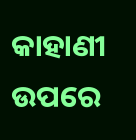କାହାଣୀ ଉପରେ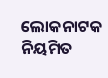ଲୋକନାଟକ ନିୟମିତ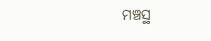ମଞ୍ଚସ୍ଥ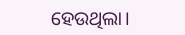ହେଉଥିଲା।